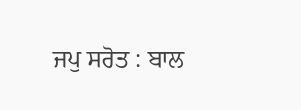ਜਪੁ ਸਰੋਤ : ਬਾਲ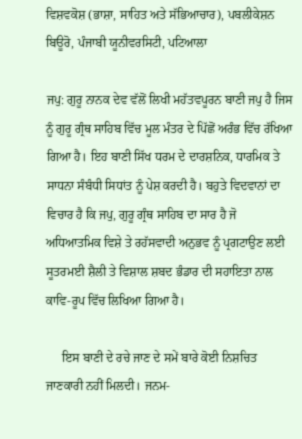ਵਿਸ਼ਵਕੋਸ਼ (ਭਾਸ਼ਾ, ਸਾਹਿਤ ਅਤੇ ਸੱਭਿਆਚਾਰ), ਪਬਲੀਕੇਸ਼ਨ ਬਿਊਰੋ, ਪੰਜਾਬੀ ਯੂਨੀਵਰਸਿਟੀ, ਪਟਿਆਲਾ

ਜਪੁ: ਗੁਰੂ ਨਾਨਕ ਦੇਵ ਵੱਲੋਂ ਲਿਖੀ ਮਹੱਤਵਪੂਰਨ ਬਾਣੀ ਜਪੁ ਹੈ ਜਿਸ ਨੂੰ ਗੁਰੂ ਗ੍ਰੰਥ ਸਾਹਿਬ ਵਿੱਚ ਮੂਲ ਮੰਤਰ ਦੇ ਪਿੱਛੋਂ ਅਰੰਭ ਵਿੱਚ ਰੱਖਿਆ ਗਿਆ ਹੈ। ਇਹ ਬਾਣੀ ਸਿੱਖ ਧਰਮ ਦੇ ਦਾਰਸ਼ਨਿਕ, ਧਾਰਮਿਕ ਤੇ ਸਾਧਨਾ ਸੰਬੰਧੀ ਸਿਧਾਂਤ ਨੂੰ ਪੇਸ਼ ਕਰਦੀ ਹੈ। ਬਹੁਤੇ ਵਿਦਵਾਨਾਂ ਦਾ ਵਿਚਾਰ ਹੈ ਕਿ ਜਪੁ, ਗੁਰੂ ਗ੍ਰੰਥ ਸਾਹਿਬ ਦਾ ਸਾਰ ਹੈ ਜੋ ਅਧਿਆਤਮਿਕ ਵਿਸ਼ੇ ਤੇ ਰਹੱਸਵਾਦੀ ਅਨੁਭਵ ਨੂੰ ਪ੍ਰਗਟਾਉਣ ਲਈ ਸੂਤਰਮਈ ਸ਼ੈਲੀ ਤੇ ਵਿਸ਼ਾਲ ਸ਼ਬਦ ਭੰਡਾਰ ਦੀ ਸਹਾਇਤਾ ਨਾਲ ਕਾਵਿ-ਰੂਪ ਵਿੱਚ ਲਿਖਿਆ ਗਿਆ ਹੈ।

     ਇਸ ਬਾਣੀ ਦੇ ਰਚੇ ਜਾਣ ਦੇ ਸਮੇਂ ਬਾਰੇ ਕੋਈ ਨਿਸ਼ਚਿਤ ਜਾਣਕਾਰੀ ਨਹੀਂ ਮਿਲਦੀ। ਜਨਮ-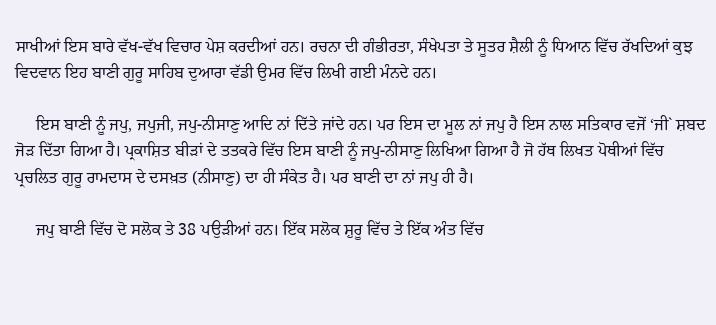ਸਾਖੀਆਂ ਇਸ ਬਾਰੇ ਵੱਖ-ਵੱਖ ਵਿਚਾਰ ਪੇਸ਼ ਕਰਦੀਆਂ ਹਨ। ਰਚਨਾ ਦੀ ਗੰਭੀਰਤਾ, ਸੰਖੇਪਤਾ ਤੇ ਸੂਤਰ ਸ਼ੈਲੀ ਨੂੰ ਧਿਆਨ ਵਿੱਚ ਰੱਖਦਿਆਂ ਕੁਝ ਵਿਦਵਾਨ ਇਹ ਬਾਣੀ ਗੁਰੂ ਸਾਹਿਬ ਦੁਆਰਾ ਵੱਡੀ ਉਮਰ ਵਿੱਚ ਲਿਖੀ ਗਈ ਮੰਨਦੇ ਹਨ।

     ਇਸ ਬਾਣੀ ਨੂੰ ਜਪੁ, ਜਪੁਜੀ, ਜਪੁ-ਨੀਸਾਣੁ ਆਦਿ ਨਾਂ ਦਿੱਤੇ ਜਾਂਦੇ ਹਨ। ਪਰ ਇਸ ਦਾ ਮੂਲ ਨਾਂ ਜਪੁ ਹੈ ਇਸ ਨਾਲ ਸਤਿਕਾਰ ਵਜੋਂ ‘ਜੀ` ਸ਼ਬਦ ਜੋੜ ਦਿੱਤਾ ਗਿਆ ਹੈ। ਪ੍ਰਕਾਸ਼ਿਤ ਬੀੜਾਂ ਦੇ ਤਤਕਰੇ ਵਿੱਚ ਇਸ ਬਾਣੀ ਨੂੰ ਜਪੁ-ਨੀਸਾਣੁ ਲਿਖਿਆ ਗਿਆ ਹੈ ਜੋ ਹੱਥ ਲਿਖਤ ਪੋਥੀਆਂ ਵਿੱਚ ਪ੍ਰਚਲਿਤ ਗੁਰੂ ਰਾਮਦਾਸ ਦੇ ਦਸਖ਼ਤ (ਨੀਸਾਣੁ) ਦਾ ਹੀ ਸੰਕੇਤ ਹੈ। ਪਰ ਬਾਣੀ ਦਾ ਨਾਂ ਜਪੁ ਹੀ ਹੈ।

     ਜਪੁ ਬਾਣੀ ਵਿੱਚ ਦੋ ਸਲੋਕ ਤੇ 38 ਪਉੜੀਆਂ ਹਨ। ਇੱਕ ਸਲੋਕ ਸ਼ੁਰੂ ਵਿੱਚ ਤੇ ਇੱਕ ਅੰਤ ਵਿੱਚ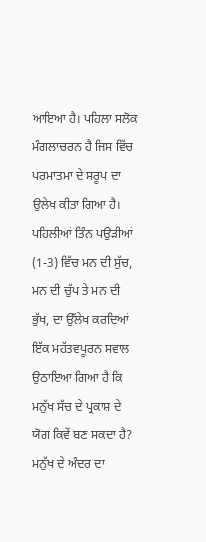ਆਇਆ ਹੈ। ਪਹਿਲਾ ਸਲੋਕ ਮੰਗਲਾਚਰਨ ਹੈ ਜਿਸ ਵਿੱਚ ਪਰਮਾਤਮਾ ਦੇ ਸਰੂਪ ਦਾ ਉਲੇਖ ਕੀਤਾ ਗਿਆ ਹੈ। ਪਹਿਲੀਆਂ ਤਿੰਨ ਪਉੜੀਆਂ (1-3) ਵਿੱਚ ਮਨ ਦੀ ਸੁੱਚ, ਮਨ ਦੀ ਚੁੱਪ ਤੇ ਮਨ ਦੀ ਭੁੱਖ, ਦਾ ਉੱਲੇਖ ਕਰਦਿਆਂ ਇੱਕ ਮਹੱਤਵਪੂਰਨ ਸਵਾਲ ਉਠਾਇਆ ਗਿਆ ਹੈ ਕਿ ਮਨੁੱਖ ਸੱਚ ਦੇ ਪ੍ਰਕਾਸ਼ ਦੇ ਯੋਗ ਕਿਵੇਂ ਬਣ ਸਕਦਾ ਹੈ? ਮਨੁੱਖ ਦੇ ਅੰਦਰ ਦਾ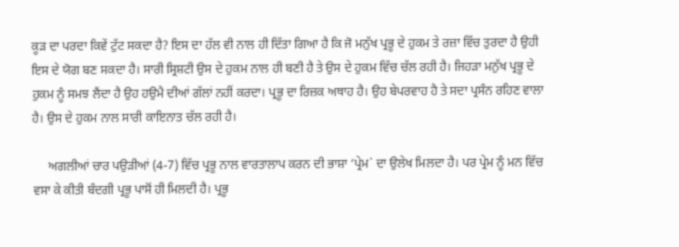ਕੂੜ ਦਾ ਪਰਦਾ ਕਿਵੇਂ ਟੁੱਟ ਸਕਦਾ ਹੈ? ਇਸ ਦਾ ਹੱਲ ਵੀ ਨਾਲ ਹੀ ਦਿੱਤਾ ਗਿਆ ਹੈ ਕਿ ਜੋ ਮਨੁੱਖ ਪ੍ਰਭੂ ਦੇ ਹੁਕਮ ਤੇ ਰਜ਼ਾ ਵਿੱਚ ਤੁਰਦਾ ਹੈ ਉਹੀ ਇਸ ਦੇ ਯੋਗ ਬਣ ਸਕਦਾ ਹੈ। ਸਾਰੀ ਸ੍ਰਿਸ਼ਟੀ ਉਸ ਦੇ ਹੁਕਮ ਨਾਲ ਹੀ ਬਣੀ ਹੈ ਤੇ ਉਸ ਦੇ ਹੁਕਮ ਵਿੱਚ ਚੱਲ ਰਹੀ ਹੈ। ਜਿਹੜਾ ਮਨੁੱਖ ਪ੍ਰਭੂ ਦੇ ਹੁਕਮ ਨੂੰ ਸਮਝ ਲੈਂਦਾ ਹੈ ਉਹ ਹਉਮੈ ਦੀਆਂ ਗੱਲਾਂ ਨਹੀਂ ਕਰਦਾ। ਪ੍ਰਭੂ ਦਾ ਰਿਜ਼ਕ ਅਥਾਹ ਹੈ। ਉਹ ਬੇਪਰਵਾਹ ਹੈ ਤੇ ਸਦਾ ਪ੍ਰਸੰਨ ਰਹਿਣ ਵਾਲਾ ਹੈ। ਉਸ ਦੇ ਹੁਕਮ ਨਾਲ ਸਾਰੀ ਕਾਇਨਾਤ ਚੱਲ ਰਹੀ ਹੈ।

     ਅਗਲੀਆਂ ਚਾਰ ਪਉੜੀਆਂ (4-7) ਵਿੱਚ ਪ੍ਰਭੂ ਨਾਲ ਵਾਰਤਾਲਾਪ ਕਰਨ ਦੀ ਭਾਸ਼ਾ ‘ਪ੍ਰੇਮ` ਦਾ ਉਲੇਖ ਮਿਲਦਾ ਹੈ। ਪਰ ਪ੍ਰੇਮ ਨੂੰ ਮਨ ਵਿੱਚ ਵਸਾ ਕੇ ਕੀਤੀ ਬੰਦਗੀ ਪ੍ਰਭੂ ਪਾਸੋਂ ਹੀ ਮਿਲਦੀ ਹੈ। ਪ੍ਰਭੂ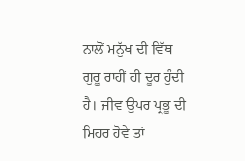ਨਾਲੋਂ ਮਨੁੱਖ ਦੀ ਵਿੱਥ ਗੁਰੂ ਰਾਹੀਂ ਹੀ ਦੂਰ ਹੁੰਦੀ ਹੈ। ਜੀਵ ਉਪਰ ਪ੍ਰਭੂ ਦੀ ਮਿਹਰ ਹੋਵੇ ਤਾਂ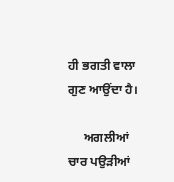ਹੀ ਭਗਤੀ ਵਾਲਾ ਗੁਣ ਆਉਂਦਾ ਹੈ।

     ਅਗਲੀਆਂ ਚਾਰ ਪਉੜੀਆਂ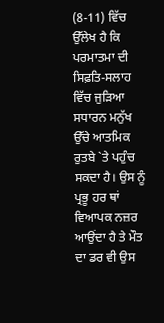(8-11) ਵਿੱਚ ਉੱਲੇਖ ਹੈ ਕਿ ਪਰਮਾਤਮਾ ਦੀ ਸਿਫ਼ਤਿ-ਸਲਾਹ ਵਿੱਚ ਜੁੜਿਆ ਸਧਾਰਨ ਮਨੁੱਖ ਉੱਚੇ ਆਤਮਿਕ ਰੁਤਬੇ `ਤੇ ਪਹੁੰਚ ਸਕਦਾ ਹੈ। ਉਸ ਨੂੰ ਪ੍ਰਭੂ ਹਰ ਥਾਂ ਵਿਆਪਕ ਨਜ਼ਰ ਆਉਂਦਾ ਹੈ ਤੇ ਮੌਤ ਦਾ ਡਰ ਵੀ ਉਸ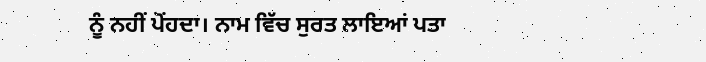ਨੂੰ ਨਹੀਂ ਪੋਂਹਦਾ। ਨਾਮ ਵਿੱਚ ਸੁਰਤ ਲਾਇਆਂ ਪਤਾ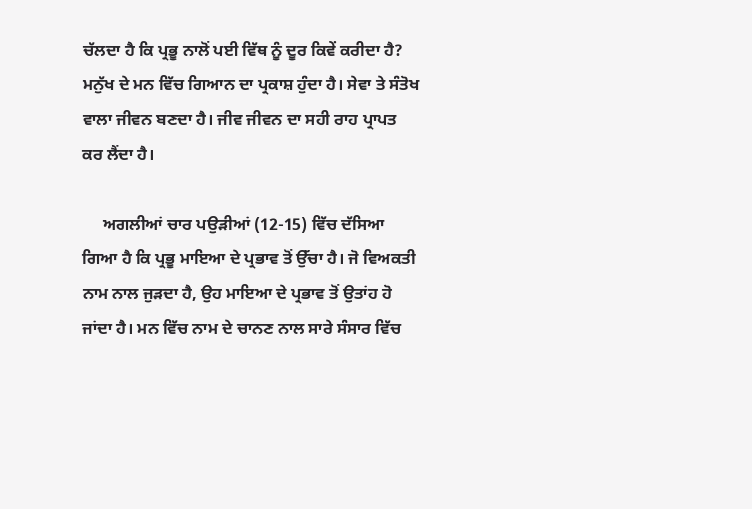ਚੱਲਦਾ ਹੈ ਕਿ ਪ੍ਰਭੂ ਨਾਲੋਂ ਪਈ ਵਿੱਥ ਨੂੰ ਦੂਰ ਕਿਵੇਂ ਕਰੀਦਾ ਹੈ? ਮਨੁੱਖ ਦੇ ਮਨ ਵਿੱਚ ਗਿਆਨ ਦਾ ਪ੍ਰਕਾਸ਼ ਹੁੰਦਾ ਹੈ। ਸੇਵਾ ਤੇ ਸੰਤੋਖ ਵਾਲਾ ਜੀਵਨ ਬਣਦਾ ਹੈ। ਜੀਵ ਜੀਵਨ ਦਾ ਸਹੀ ਰਾਹ ਪ੍ਰਾਪਤ ਕਰ ਲੈਂਦਾ ਹੈ।

     ਅਗਲੀਆਂ ਚਾਰ ਪਉੜੀਆਂ (12-15) ਵਿੱਚ ਦੱਸਿਆ ਗਿਆ ਹੈ ਕਿ ਪ੍ਰਭੂ ਮਾਇਆ ਦੇ ਪ੍ਰਭਾਵ ਤੋਂ ਉੱਚਾ ਹੈ। ਜੋ ਵਿਅਕਤੀ ਨਾਮ ਨਾਲ ਜੁੜਦਾ ਹੈ, ਉਹ ਮਾਇਆ ਦੇ ਪ੍ਰਭਾਵ ਤੋਂ ਉਤਾਂਹ ਹੋ ਜਾਂਦਾ ਹੈ। ਮਨ ਵਿੱਚ ਨਾਮ ਦੇ ਚਾਨਣ ਨਾਲ ਸਾਰੇ ਸੰਸਾਰ ਵਿੱਚ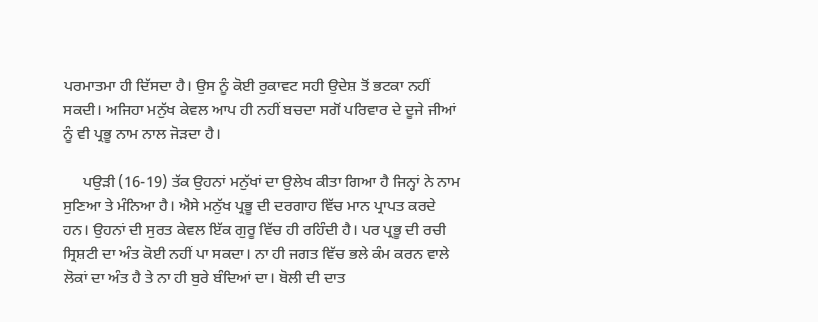ਪਰਮਾਤਮਾ ਹੀ ਦਿੱਸਦਾ ਹੈ। ਉਸ ਨੂੰ ਕੋਈ ਰੁਕਾਵਟ ਸਹੀ ਉਦੇਸ਼ ਤੋਂ ਭਟਕਾ ਨਹੀਂ ਸਕਦੀ। ਅਜਿਹਾ ਮਨੁੱਖ ਕੇਵਲ ਆਪ ਹੀ ਨਹੀਂ ਬਚਦਾ ਸਗੋਂ ਪਰਿਵਾਰ ਦੇ ਦੂਜੇ ਜੀਆਂ ਨੂੰ ਵੀ ਪ੍ਰਭੂ ਨਾਮ ਨਾਲ ਜੋੜਦਾ ਹੈ।

     ਪਉੜੀ (16-19) ਤੱਕ ਉਹਨਾਂ ਮਨੁੱਖਾਂ ਦਾ ਉਲੇਖ ਕੀਤਾ ਗਿਆ ਹੈ ਜਿਨ੍ਹਾਂ ਨੇ ਨਾਮ ਸੁਣਿਆ ਤੇ ਮੰਨਿਆ ਹੈ। ਐਸੇ ਮਨੁੱਖ ਪ੍ਰਭੂ ਦੀ ਦਰਗਾਹ ਵਿੱਚ ਮਾਨ ਪ੍ਰਾਪਤ ਕਰਦੇ ਹਨ। ਉਹਨਾਂ ਦੀ ਸੁਰਤ ਕੇਵਲ ਇੱਕ ਗੁਰੂ ਵਿੱਚ ਹੀ ਰਹਿੰਦੀ ਹੈ। ਪਰ ਪ੍ਰਭੂ ਦੀ ਰਚੀ ਸ੍ਰਿਸ਼ਟੀ ਦਾ ਅੰਤ ਕੋਈ ਨਹੀਂ ਪਾ ਸਕਦਾ। ਨਾ ਹੀ ਜਗਤ ਵਿੱਚ ਭਲੇ ਕੰਮ ਕਰਨ ਵਾਲੇ ਲੋਕਾਂ ਦਾ ਅੰਤ ਹੈ ਤੇ ਨਾ ਹੀ ਬੁਰੇ ਬੰਦਿਆਂ ਦਾ। ਬੋਲੀ ਦੀ ਦਾਤ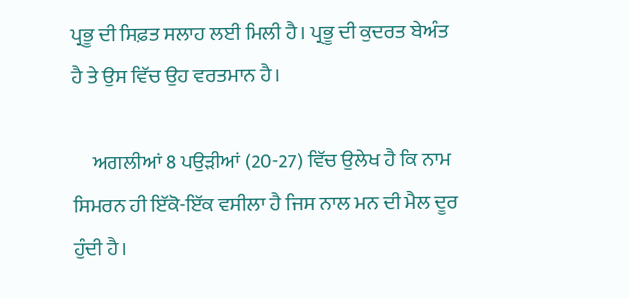ਪ੍ਰਭੂ ਦੀ ਸਿਫ਼ਤ ਸਲਾਹ ਲਈ ਮਿਲੀ ਹੈ। ਪ੍ਰਭੂ ਦੀ ਕੁਦਰਤ ਬੇਅੰਤ ਹੈ ਤੇ ਉਸ ਵਿੱਚ ਉਹ ਵਰਤਮਾਨ ਹੈ।

     ਅਗਲੀਆਂ 8 ਪਉੜੀਆਂ (20-27) ਵਿੱਚ ਉਲੇਖ ਹੈ ਕਿ ਨਾਮ ਸਿਮਰਨ ਹੀ ਇੱਕੋ-ਇੱਕ ਵਸੀਲਾ ਹੈ ਜਿਸ ਨਾਲ ਮਨ ਦੀ ਮੈਲ ਦੂਰ ਹੁੰਦੀ ਹੈ।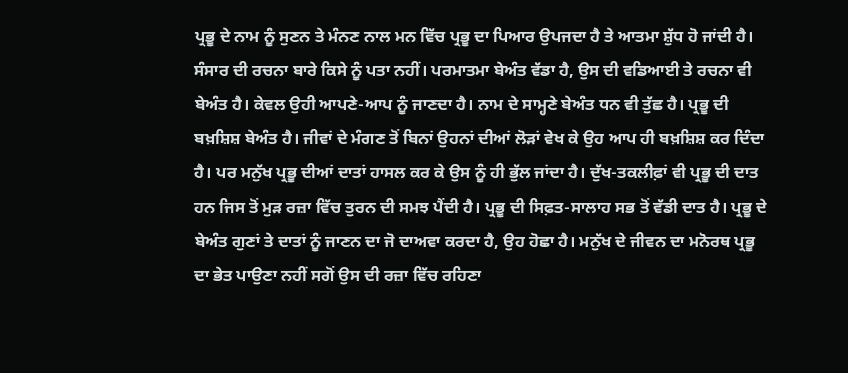ਪ੍ਰਭੂ ਦੇ ਨਾਮ ਨੂੰ ਸੁਣਨ ਤੇ ਮੰਨਣ ਨਾਲ ਮਨ ਵਿੱਚ ਪ੍ਰਭੂ ਦਾ ਪਿਆਰ ਉਪਜਦਾ ਹੈ ਤੇ ਆਤਮਾ ਸ਼ੁੱਧ ਹੋ ਜਾਂਦੀ ਹੈ। ਸੰਸਾਰ ਦੀ ਰਚਨਾ ਬਾਰੇ ਕਿਸੇ ਨੂੰ ਪਤਾ ਨਹੀਂ। ਪਰਮਾਤਮਾ ਬੇਅੰਤ ਵੱਡਾ ਹੈ, ਉਸ ਦੀ ਵਡਿਆਈ ਤੇ ਰਚਨਾ ਵੀ ਬੇਅੰਤ ਹੈ। ਕੇਵਲ ਉਹੀ ਆਪਣੇ-ਆਪ ਨੂੰ ਜਾਣਦਾ ਹੈ। ਨਾਮ ਦੇ ਸਾਮ੍ਹਣੇ ਬੇਅੰਤ ਧਨ ਵੀ ਤੁੱਛ ਹੈ। ਪ੍ਰਭੂ ਦੀ ਬਖ਼ਸ਼ਿਸ਼ ਬੇਅੰਤ ਹੈ। ਜੀਵਾਂ ਦੇ ਮੰਗਣ ਤੋਂ ਬਿਨਾਂ ਉਹਨਾਂ ਦੀਆਂ ਲੋੜਾਂ ਵੇਖ ਕੇ ਉਹ ਆਪ ਹੀ ਬਖ਼ਸ਼ਿਸ਼ ਕਰ ਦਿੰਦਾ ਹੈ। ਪਰ ਮਨੁੱਖ ਪ੍ਰਭੂ ਦੀਆਂ ਦਾਤਾਂ ਹਾਸਲ ਕਰ ਕੇ ਉਸ ਨੂੰ ਹੀ ਭੁੱਲ ਜਾਂਦਾ ਹੈ। ਦੁੱਖ-ਤਕਲੀਫ਼ਾਂ ਵੀ ਪ੍ਰਭੂ ਦੀ ਦਾਤ ਹਨ ਜਿਸ ਤੋਂ ਮੁੜ ਰਜ਼ਾ ਵਿੱਚ ਤੁਰਨ ਦੀ ਸਮਝ ਪੈਂਦੀ ਹੈ। ਪ੍ਰਭੂ ਦੀ ਸਿਫ਼ਤ-ਸਾਲਾਹ ਸਭ ਤੋਂ ਵੱਡੀ ਦਾਤ ਹੈ। ਪ੍ਰਭੂ ਦੇ ਬੇਅੰਤ ਗੁਣਾਂ ਤੇ ਦਾਤਾਂ ਨੂੰ ਜਾਣਨ ਦਾ ਜੋ ਦਾਅਵਾ ਕਰਦਾ ਹੈ, ਉਹ ਹੋਛਾ ਹੈ। ਮਨੁੱਖ ਦੇ ਜੀਵਨ ਦਾ ਮਨੋਰਥ ਪ੍ਰਭੂ ਦਾ ਭੇਤ ਪਾਉਣਾ ਨਹੀਂ ਸਗੋਂ ਉਸ ਦੀ ਰਜ਼ਾ ਵਿੱਚ ਰਹਿਣਾ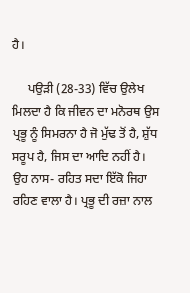ਹੈ।

     ਪਉੜੀ (28-33) ਵਿੱਚ ਉਲੇਖ ਮਿਲਦਾ ਹੈ ਕਿ ਜੀਵਨ ਦਾ ਮਨੋਰਥ ਉਸ ਪ੍ਰਭੂ ਨੂੰ ਸਿਮਰਨਾ ਹੈ ਜੋ ਮੁੱਢ ਤੋਂ ਹੈ, ਸ਼ੁੱਧ ਸਰੂਪ ਹੈ, ਜਿਸ ਦਾ ਆਦਿ ਨਹੀਂ ਹੈ। ਉਹ ਨਾਸ- ਰਹਿਤ ਸਦਾ ਇੱਕੋ ਜਿਹਾ ਰਹਿਣ ਵਾਲਾ ਹੈ। ਪ੍ਰਭੂ ਦੀ ਰਜ਼ਾ ਨਾਲ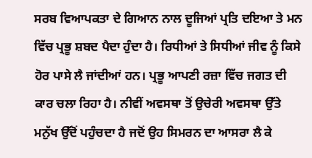ਸਰਬ ਵਿਆਪਕਤਾ ਦੇ ਗਿਆਨ ਨਾਲ ਦੂਜਿਆਂ ਪ੍ਰਤਿ ਦਇਆ ਤੇ ਮਨ ਵਿੱਚ ਪ੍ਰਭੂ ਸ਼ਬਦ ਪੈਦਾ ਹੁੰਦਾ ਹੈ। ਰਿਧੀਆਂ ਤੇ ਸਿਧੀਆਂ ਜੀਵ ਨੂੰ ਕਿਸੇ ਹੋਰ ਪਾਸੇ ਲੈ ਜਾਂਦੀਆਂ ਹਨ। ਪ੍ਰਭੂ ਆਪਣੀ ਰਜ਼ਾ ਵਿੱਚ ਜਗਤ ਦੀ ਕਾਰ ਚਲਾ ਰਿਹਾ ਹੈ। ਨੀਵੀਂ ਅਵਸਥਾ ਤੋਂ ਉਚੇਰੀ ਅਵਸਥਾ ਉੱਤੇ ਮਨੁੱਖ ਉੱਦੋਂ ਪਹੁੰਚਦਾ ਹੈ ਜਦੋਂ ਉਹ ਸਿਮਰਨ ਦਾ ਆਸਰਾ ਲੈ ਕੇ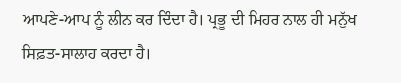ਆਪਣੇ-ਆਪ ਨੂੰ ਲੀਨ ਕਰ ਦਿੰਦਾ ਹੈ। ਪ੍ਰਭੂ ਦੀ ਮਿਹਰ ਨਾਲ ਹੀ ਮਨੁੱਖ ਸਿਫ਼ਤ-ਸਾਲਾਹ ਕਰਦਾ ਹੈ।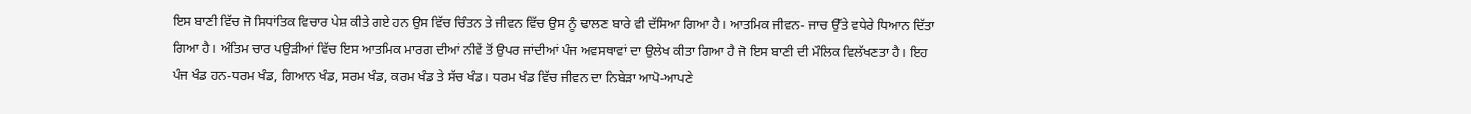ਇਸ ਬਾਣੀ ਵਿੱਚ ਜੋ ਸਿਧਾਂਤਿਕ ਵਿਚਾਰ ਪੇਸ਼ ਕੀਤੇ ਗਏ ਹਨ ਉਸ ਵਿੱਚ ਚਿੰਤਨ ਤੇ ਜੀਵਨ ਵਿੱਚ ਉਸ ਨੂੰ ਢਾਲਣ ਬਾਰੇ ਵੀ ਦੱਸਿਆ ਗਿਆ ਹੈ। ਆਤਮਿਕ ਜੀਵਨ- ਜਾਚ ਉੱਤੇ ਵਧੇਰੇ ਧਿਆਨ ਦਿੱਤਾ ਗਿਆ ਹੈ। ਅੰਤਿਮ ਚਾਰ ਪਉੜੀਆਂ ਵਿੱਚ ਇਸ ਆਤਮਿਕ ਮਾਰਗ ਦੀਆਂ ਨੀਵੇਂ ਤੋਂ ਉਪਰ ਜਾਂਦੀਆਂ ਪੰਜ ਅਵਸਥਾਵਾਂ ਦਾ ਉਲੇਖ ਕੀਤਾ ਗਿਆ ਹੈ ਜੋ ਇਸ ਬਾਣੀ ਦੀ ਮੌਲਿਕ ਵਿਲੱਖਣਤਾ ਹੈ। ਇਹ ਪੰਜ ਖੰਡ ਹਨ-ਧਰਮ ਖੰਡ, ਗਿਆਨ ਖੰਡ, ਸਰਮ ਖੰਡ, ਕਰਮ ਖੰਡ ਤੇ ਸੱਚ ਖੰਡ। ਧਰਮ ਖੰਡ ਵਿੱਚ ਜੀਵਨ ਦਾ ਨਿਬੇੜਾ ਆਪੋ-ਆਪਣੇ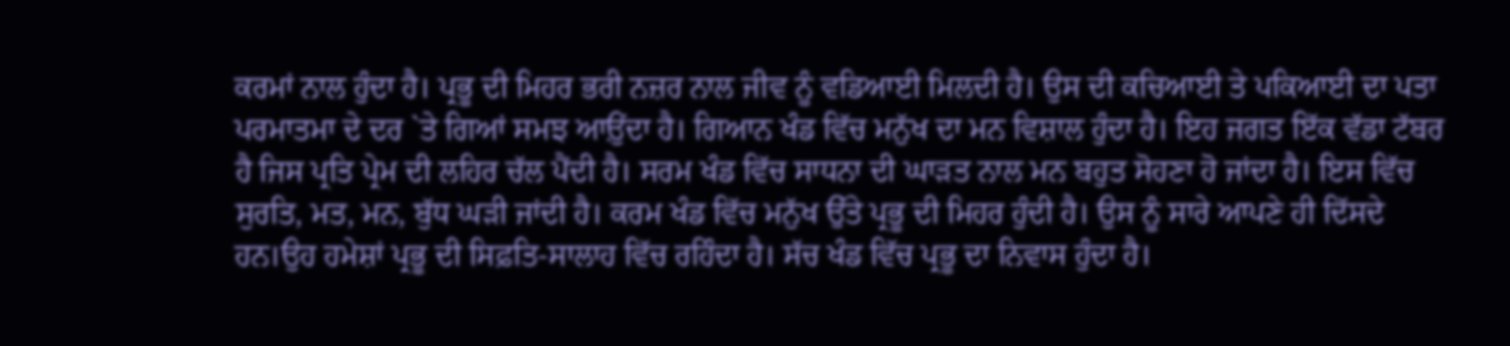ਕਰਮਾਂ ਨਾਲ ਹੁੰਦਾ ਹੈ। ਪ੍ਰਭੂ ਦੀ ਮਿਹਰ ਭਰੀ ਨਜ਼ਰ ਨਾਲ ਜੀਵ ਨੂੰ ਵਡਿਆਈ ਮਿਲਦੀ ਹੈ। ਉਸ ਦੀ ਕਚਿਆਈ ਤੇ ਪਕਿਆਈ ਦਾ ਪਤਾ ਪਰਮਾਤਮਾ ਦੇ ਦਰ `ਤੇ ਗਿਆਂ ਸਮਝ ਆਉ਼ਂਦਾ ਹੈ। ਗਿਆਨ ਖੰਡ ਵਿੱਚ ਮਨੁੱਖ ਦਾ ਮਨ ਵਿਸ਼ਾਲ ਹੁੰਦਾ ਹੈ। ਇਹ ਜਗਤ ਇੱਕ ਵੱਡਾ ਟੱਬਰ ਹੈ ਜਿਸ ਪ੍ਰਤਿ ਪ੍ਰੇਮ ਦੀ ਲਹਿਰ ਚੱਲ ਪੈਂਦੀ ਹੈ। ਸਰਮ ਖੰਡ ਵਿੱਚ ਸਾਧਨਾ ਦੀ ਘਾੜਤ ਨਾਲ ਮਨ ਬਹੁਤ ਸੋਹਣਾ ਹੋ ਜਾਂਦਾ ਹੈ। ਇਸ ਵਿੱਚ ਸੁਰਤਿ, ਮਤ, ਮਨ, ਬੁੱਧ ਘੜੀ ਜਾਂਦੀ ਹੈ। ਕਰਮ ਖੰਡ ਵਿੱਚ ਮਨੁੱਖ ਉੱਤੇ ਪ੍ਰਭੂ ਦੀ ਮਿਹਰ ਹੁੰਦੀ ਹੈ। ਉਸ ਨੂੰ ਸਾਰੇ ਆਪਣੇ ਹੀ ਦਿੱਸਦੇ ਹਨ।ਉਹ ਹਮੇਸ਼ਾਂ ਪ੍ਰਭੂ ਦੀ ਸਿਫ਼ਤਿ-ਸਾਲਾਹ ਵਿੱਚ ਰਹਿੰਦਾ ਹੈ। ਸੱਚ ਖੰਡ ਵਿੱਚ ਪ੍ਰਭੂ ਦਾ ਨਿਵਾਸ ਹੁੰਦਾ ਹੈ।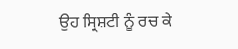ਉਹ ਸ੍ਰਿਸ਼ਟੀ ਨੂੰ ਰਚ ਕੇ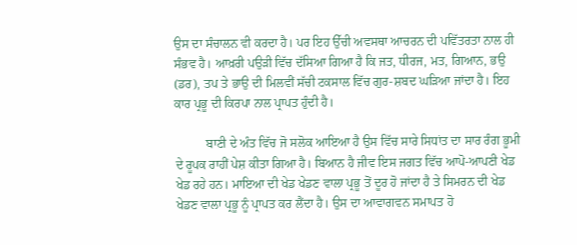ਉਸ ਦਾ ਸੰਚਾਲਨ ਵੀ ਕਰਦਾ ਹੈ। ਪਰ ਇਹ ਉੱਚੀ ਅਵਸਥਾ ਆਚਰਨ ਦੀ ਪਵਿੱਤਰਤਾ ਨਾਲ ਹੀ ਸੰਭਵ ਹੈ। ਆਖ਼ਰੀ ਪਉੜੀ ਵਿੱਚ ਦੱਸਿਆ ਗਿਆ ਹੈ ਕਿ ਜਤ, ਧੀਰਜ, ਮਤ, ਗਿਆਨ, ਭਉ (ਡਰ), ਤਪ ਤੇ ਭਾਉ ਦੀ ਮਿਲਵੀਂ ਸੱਚੀ ਟਕਸਾਲ ਵਿੱਚ ਗੁਰ-ਸ਼ਬਦ ਘੜਿਆ ਜਾਂਦਾ ਹੈ। ਇਹ ਕਾਰ ਪ੍ਰਭੂ ਦੀ ਕਿਰਪਾ ਨਾਲ ਪ੍ਰਾਪਤ ਹੁੰਦੀ ਹੈ।

          ਬਾਣੀ ਦੇ ਅੰਤ ਵਿੱਚ ਜੋ ਸਲੋਕ ਆਇਆ ਹੈ ਉਸ ਵਿੱਚ ਸਾਰੇ ਸਿਧਾਂਤ ਦਾ ਸਾਰ ਰੰਗ ਭੂਮੀ ਦੇ ਰੂਪਕ ਰਾਹੀਂ ਪੇਸ਼ ਕੀਤਾ ਗਿਆ ਹੈ। ਬਿਆਨ ਹੈ ਜੀਵ ਇਸ ਜਗਤ ਵਿੱਚ ਆਪੋ-ਆਪਣੀ ਖੇਡ ਖੇਡ ਰਹੇ ਹਨ। ਮਾਇਆ ਦੀ ਖੇਡ ਖੇਡਣ ਵਾਲਾ ਪ੍ਰਭੂ ਤੋਂ ਦੂਰ ਹੋ ਜਾਂਦਾ ਹੈ ਤੇ ਸਿਮਰਨ ਦੀ ਖੇਡ ਖੇਡਣ ਵਾਲਾ ਪ੍ਰਭੂ ਨੂੰ ਪ੍ਰਾਪਤ ਕਰ ਲੈਂਦਾ ਹੈ। ਉਸ ਦਾ ਆਵਾਗਵਨ ਸਮਾਪਤ ਹੋ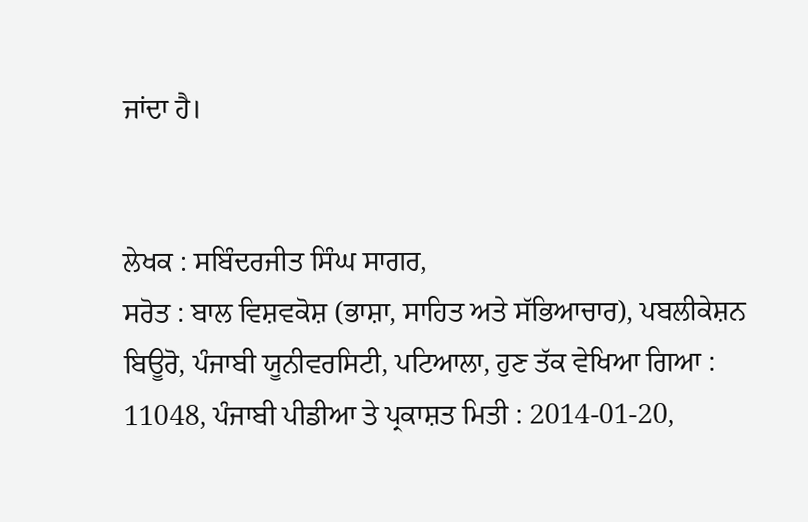ਜਾਂਦਾ ਹੈ।


ਲੇਖਕ : ਸਬਿੰਦਰਜੀਤ ਸਿੰਘ ਸਾਗਰ,
ਸਰੋਤ : ਬਾਲ ਵਿਸ਼ਵਕੋਸ਼ (ਭਾਸ਼ਾ, ਸਾਹਿਤ ਅਤੇ ਸੱਭਿਆਚਾਰ), ਪਬਲੀਕੇਸ਼ਨ ਬਿਊਰੋ, ਪੰਜਾਬੀ ਯੂਨੀਵਰਸਿਟੀ, ਪਟਿਆਲਾ, ਹੁਣ ਤੱਕ ਵੇਖਿਆ ਗਿਆ : 11048, ਪੰਜਾਬੀ ਪੀਡੀਆ ਤੇ ਪ੍ਰਕਾਸ਼ਤ ਮਿਤੀ : 2014-01-20,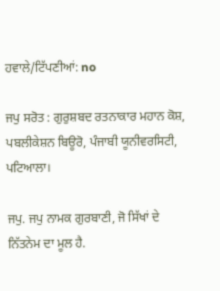ਹਵਾਲੇ/ਟਿੱਪਣੀਆਂ: no

ਜਪੁ ਸਰੋਤ : ਗੁਰੁਸ਼ਬਦ ਰਤਨਾਕਾਰ ਮਹਾਨ ਕੋਸ਼, ਪਬਲੀਕੇਸ਼ਨ ਬਿਊਰੋ, ਪੰਜਾਬੀ ਯੂਨੀਵਰਸਿਟੀ, ਪਟਿਆਲਾ।

ਜਪੁ. ਜਪੁ ਨਾਮਕ ਗੁਰਬਾਣੀ, ਜੋ ਸਿੱਖਾਂ ਦੇ ਨਿੱਤਨੇਮ ਦਾ ਮੂਲ ਹੈ.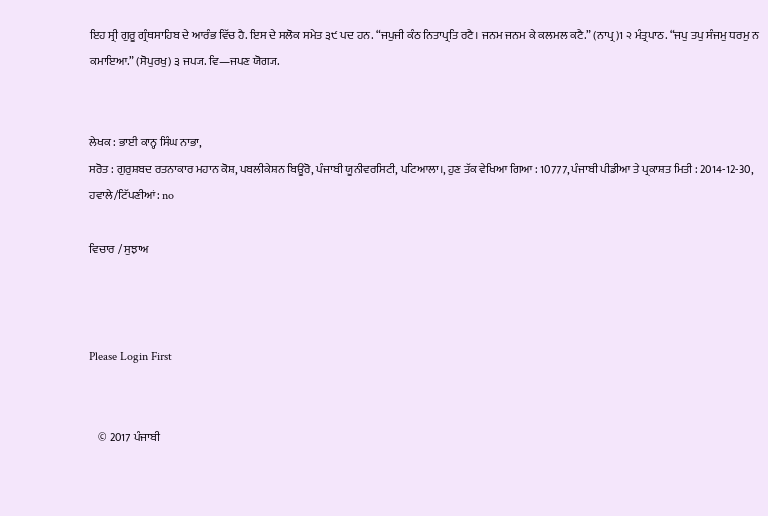ਇਹ ਸ੍ਰੀ ਗੁਰੂ ਗ੍ਰੰਥਸਾਹਿਬ ਦੇ ਆਰੰਭ ਵਿੱਚ ਹੈ. ਇਸ ਦੇ ਸਲੋਕ ਸਮੇਤ ੩੯ ਪਦ ਹਨ. “ਜਪੁਜੀ ਕੰਠ ਨਿਤਾਪ੍ਰਤਿ ਰਟੈ। ਜਨਮ ਜਨਮ ਕੇ ਕਲਮਲ ਕਟੈ.” (ਨਾਪ੍ਰ)1 ੨ ਮੰਤ੍ਰਪਾਠ. “ਜਪੁ ਤਪੁ ਸੰਜਮੁ ਧਰਮੁ ਨ ਕਮਾਇਆ.” (ਸੋਪੁਰਖੁ) ੩ ਜਪ੍ਯ. ਵਿ—ਜਪਣ ਯੋਗ੍ਯ.


ਲੇਖਕ : ਭਾਈ ਕਾਨ੍ਹ ਸਿੰਘ ਨਾਭਾ,
ਸਰੋਤ : ਗੁਰੁਸ਼ਬਦ ਰਤਨਾਕਾਰ ਮਹਾਨ ਕੋਸ਼, ਪਬਲੀਕੇਸ਼ਨ ਬਿਊਰੋ, ਪੰਜਾਬੀ ਯੂਨੀਵਰਸਿਟੀ, ਪਟਿਆਲਾ।, ਹੁਣ ਤੱਕ ਵੇਖਿਆ ਗਿਆ : 10777, ਪੰਜਾਬੀ ਪੀਡੀਆ ਤੇ ਪ੍ਰਕਾਸ਼ਤ ਮਿਤੀ : 2014-12-30, ਹਵਾਲੇ/ਟਿੱਪਣੀਆਂ: no

ਵਿਚਾਰ / ਸੁਝਾਅ



Please Login First


    © 2017 ਪੰਜਾਬੀ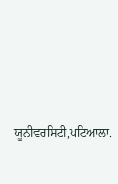ਯੂਨੀਵਰਸਿਟੀ,ਪਟਿਆਲਾ.